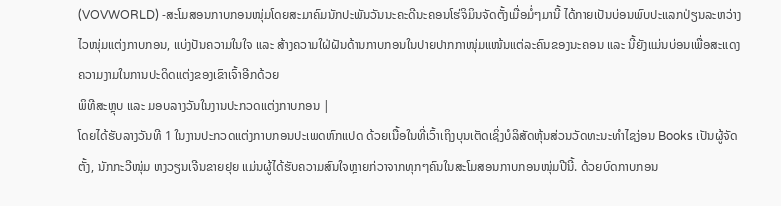(VOVWORLD) -ສະໂມສອນກາບກອນໜຸ່ມໂດຍສະມາຄົມນັກປະພັນວັນນະຄະດີນະຄອນໂຮ່ຈິມິນຈັດຕັ້ງເມື່ອມໍ່ໆມານີ້ ໄດ້ກາຍເປັນບ່ອນພົບປະແລກປ່ຽນລະຫວ່າງໄວໜຸ່ມແຕ່ງກາບກອນ, ແບ່ງປັນຄວາມໃນໃຈ ແລະ ສ້າງຄວາມໃຝ່ຝັນດ້ານກາບກອນໃນປາຍປາກກາໜຸ່ມແໜ້ນແຕ່ລະຄົນຂອງນະຄອນ ແລະ ນີ້ຍັງແມ່ນບ່ອນເພື່ອສະແດງຄວາມງາມໃນການປະດິດແຕ່ງຂອງເຂົາເຈົ້າອີກດ້ວຍ
ພິທີສະຫຼຸບ ແລະ ມອບລາງວັນໃນງານປະກວດແຕ່ງກາບກອນ |
ໂດຍໄດ້ຮັບລາງວັນທີ 1 ໃນງານປະກວດແຕ່ງກາບກອນປະເພດຫົກແປດ ດ້ວຍເນື້ອໃນທີ່ເວົ້າເຖິງບຸນເຕັດເຊິ່ງບໍລິສັດຫຸ້ນສ່ວນວັດທະນະທຳໄຊງ່ອນ Books ເປັນຜູ້ຈັດຕັ້ງ, ນັກກະວີໜຸ່ມ ຫງວຽນເຈີນຂາຍຢຸຍ ແມ່ນຜູ້ໄດ້ຮັບຄວາມສົນໃຈຫຼາຍກ່ວາຈາກທຸກໆຄົນໃນສະໂມສອນກາບກອນໜຸ່ມປີນີ້. ດ້ວຍບົດກາບກອນ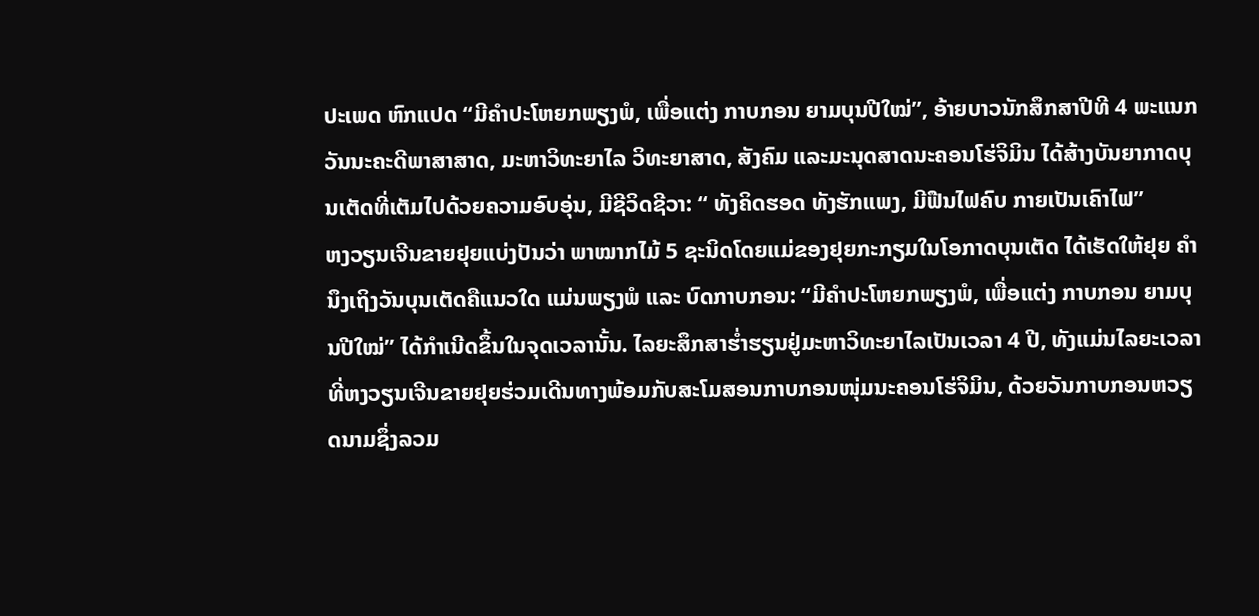ປະເພດ ຫົກແປດ “ມີຄຳປະໂຫຍກພຽງພໍ, ເພື່ອແຕ່ງ ກາບກອນ ຍາມບຸນປີໃໝ່”, ອ້າຍບາວນັກສຶກສາປີທີ 4 ພະແນກວັນນະຄະດີພາສາສາດ, ມະຫາວິທະຍາໄລ ວິທະຍາສາດ, ສັງຄົມ ແລະມະນຸດສາດນະຄອນໂຮ່ຈິມິນ ໄດ້ສ້າງບັນຍາກາດບຸນເຕັດທີ່ເຕັມໄປດ້ວຍຄວາມອົບອຸ່ນ, ມີຊີວິດຊີວາ: “ ທັງຄິດຮອດ ທັງຮັກແພງ, ມີຟືນໄຟຄົບ ກາຍເປັນເຄົາໄຟ”
ຫງວຽນເຈີນຂາຍຢຸຍແບ່ງປັນວ່າ ພາໝາກໄມ້ 5 ຊະນິດໂດຍແມ່ຂອງຢຸຍກະກຽມໃນໂອກາດບຸນເຕັດ ໄດ້ເຮັດໃຫ້ຢຸຍ ຄຳນຶງເຖິງວັນບຸນເຕັດຄືແນວໃດ ແມ່ນພຽງພໍ ແລະ ບົດກາບກອນ: “ມີຄຳປະໂຫຍກພຽງພໍ, ເພື່ອແຕ່ງ ກາບກອນ ຍາມບຸນປີໃໝ່” ໄດ້ກຳເນີດຂຶ້ນໃນຈຸດເວລານັ້ນ. ໄລຍະສຶກສາຮ່ຳຮຽນຢູ່ມະຫາວິທະຍາໄລເປັນເວລາ 4 ປີ, ທັງແມ່ນໄລຍະເວລາທີ່ຫງວຽນເຈີນຂາຍຢຸຍຮ່ວມເດີນທາງພ້ອມກັບສະໂມສອນກາບກອນໜຸ່ມນະຄອນໂຮ່ຈິມິນ, ດ້ວຍວັນກາບກອນຫວຽດນາມຊຶ່ງລວມ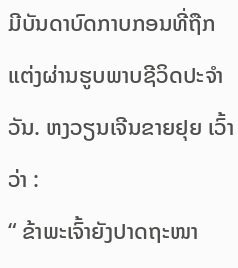ມີບັນດາບົດກາບກອນທີ່ຖືກແຕ່ງຜ່ານຮູບພາບຊີວິດປະຈຳວັນ. ຫງວຽນເຈີນຂາຍຢຸຍ ເວົ້າວ່າ :
“ ຂ້າພະເຈົ້າຍັງປາດຖະໜາ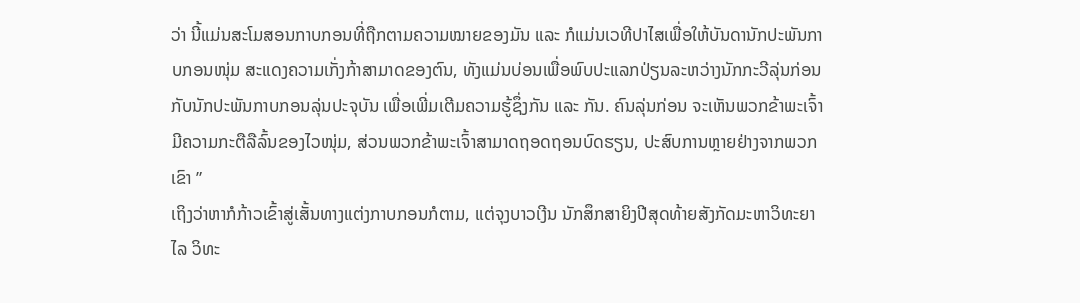ວ່າ ນີ້ແມ່ນສະໂມສອນກາບກອນທີ່ຖືກຕາມຄວາມໝາຍຂອງມັນ ແລະ ກໍແມ່ນເວທີປາໄສເພື່ອໃຫ້ບັນດານັກປະພັນກາບກອນໜຸ່ມ ສະແດງຄວາມເກັ່ງກ້າສາມາດຂອງຕົນ, ທັງແມ່ນບ່ອນເພື່ອພົບປະແລກປ່ຽນລະຫວ່າງນັກກະວີລຸ່ນກ່ອນກັບນັກປະພັນກາບກອນລຸ່ນປະຈຸບັນ ເພື່ອເພີ່ມເຕີມຄວາມຮູ້ຊຶ່ງກັນ ແລະ ກັນ. ຄົນລຸ່ນກ່ອນ ຈະເຫັນພວກຂ້າພະເຈົ້າມີຄວາມກະຕືລືລົ້ນຂອງໄວໜຸ່ມ, ສ່ວນພວກຂ້າພະເຈົ້າສາມາດຖອດຖອນບົດຮຽນ, ປະສົບການຫຼາຍຢ່າງຈາກພວກເຂົາ ”
ເຖິງວ່າຫາກໍກ້າວເຂົ້າສູ່ເສັ້ນທາງແຕ່ງກາບກອນກໍຕາມ, ແຕ່ຈຸງບາວເງີນ ນັກສຶກສາຍິງປີສຸດທ້າຍສັງກັດມະຫາວິທະຍາໄລ ວິທະ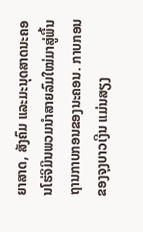ຍາສາດ, ສັງຄົມ ແລະມະນຸດສາດນະຄອນໂຮ່ຈິມິນພວມນຳສາຍລົມໃໝ່ມາສູ່ພື້ນຖານກາບກອນຂອງນະຄອນ. ກາບກອນຂອງຈຸງບາວເງີນ ແມ່ນສຽງ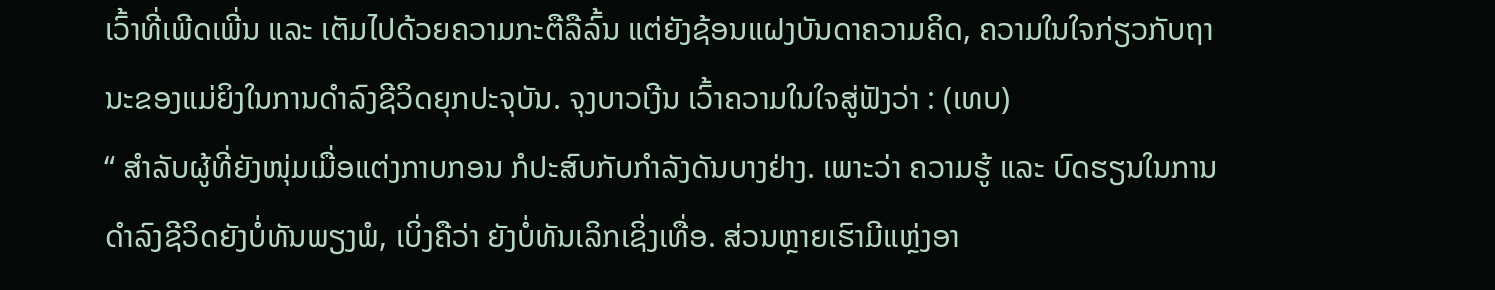ເວົ້າທີ່ເພີດເພີ່ນ ແລະ ເຕັມໄປດ້ວຍຄວາມກະຕືລືລົ້ນ ແຕ່ຍັງຊ້ອນແຝງບັນດາຄວາມຄິດ, ຄວາມໃນໃຈກ່ຽວກັບຖານະຂອງແມ່ຍິງໃນການດຳລົງຊີວິດຍຸກປະຈຸບັນ. ຈຸງບາວເງີນ ເວົ້າຄວາມໃນໃຈສູ່ຟັງວ່າ : (ເທບ)
“ ສຳລັບຜູ້ທີ່ຍັງໜຸ່ມເມື່ອແຕ່ງກາບກອນ ກໍປະສົບກັບກຳລັງດັນບາງຢ່າງ. ເພາະວ່າ ຄວາມຮູ້ ແລະ ບົດຮຽນໃນການດຳລົງຊີວິດຍັງບໍ່ທັນພຽງພໍ, ເບິ່ງຄືວ່າ ຍັງບໍ່ທັນເລິກເຊິ່ງເທື່ອ. ສ່ວນຫຼາຍເຮົາມີແຫຼ່ງອາ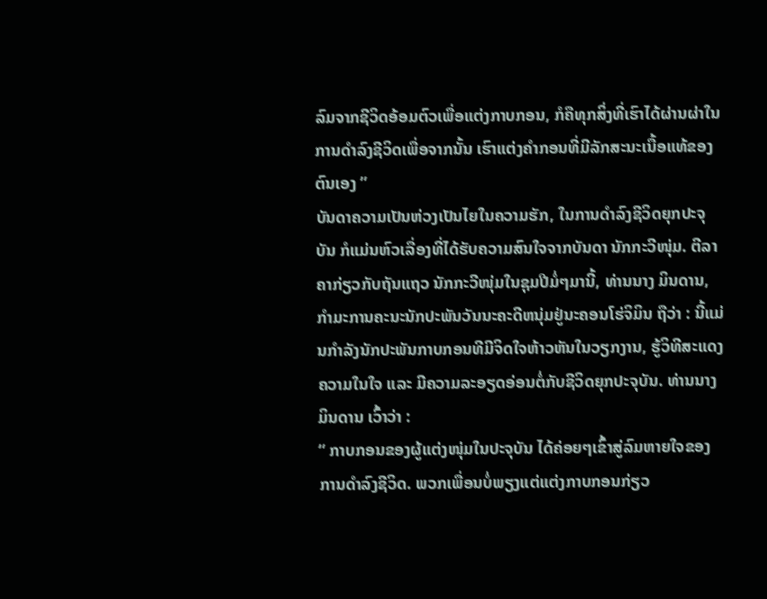ລົມຈາກຊີວິດອ້ອມຕົວເພື່ອແຕ່ງກາບກອນ, ກໍຄືທຸກສິ່ງທີ່ເຮົາໄດ້ຜ່ານຜ່າໃນການດຳລົງຊີວິດເພື່ອຈາກນັ້ນ ເຮົາແຕ່ງຄຳກອນທີ່ມີລັກສະນະເນື້ອແທ້ຂອງຕົນເອງ ”
ບັນດາຄວາມເປັນຫ່ວງເປັນໄຍໃນຄວາມຮັກ, ໃນການດຳລົງຊີວິດຍຸກປະຈຸບັນ ກໍແມ່ນຫົວເລື່ອງທີ່ໄດ້ຮັບຄວາມສົນໃຈຈາກບັນດາ ນັກກະວີໜຸ່ມ. ຕີລາຄາກ່ຽວກັບຖັນແຖວ ນັກກະວີໜຸ່ມໃນຊຸມປີມໍ່ໆມານີ້, ທ່ານນາງ ມິນດານ, ກຳມະການຄະນະນັກປະພັນວັນນະຄະດີຫນຸ່ມຢູ່ນະຄອນໂຮ່ຈິມິນ ຖືວ່າ : ນີ້ແມ່ນກຳລັງນັກປະພັນກາບກອນທີມີຈິດໃຈຫ້າວຫັນໃນວຽກງານ, ຮູ້ວິທີສະແດງຄວາມໃນໃຈ ແລະ ມີຄວາມລະອຽດອ່ອນຕໍ່ກັບຊີວິດຍຸກປະຈຸບັນ. ທ່ານນາງ ມິນດານ ເວົ້າວ່າ :
“ ກາບກອນຂອງຜູ້ແຕ່ງໜຸ່ມໃນປະຈຸບັນ ໄດ້ຄ່ອຍໆເຂົ້າສູ່ລົມຫາຍໃຈຂອງການດຳລົງຊີວິດ. ພວກເພື່ອນບໍ່ພຽງແຕ່ແຕ່ງກາບກອນກ່ຽວ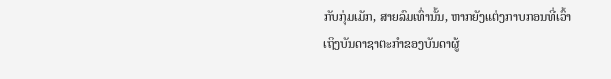ກັບກຸ່ມເມັກ, ສາຍລົມເທົ່ານັ້ນ, ຫາກຍັງແຕ່ງກາບກອນທີ່ເວົ້າເຖິງບັນດາຊາຕະກຳຂອງບັນດາຜູ້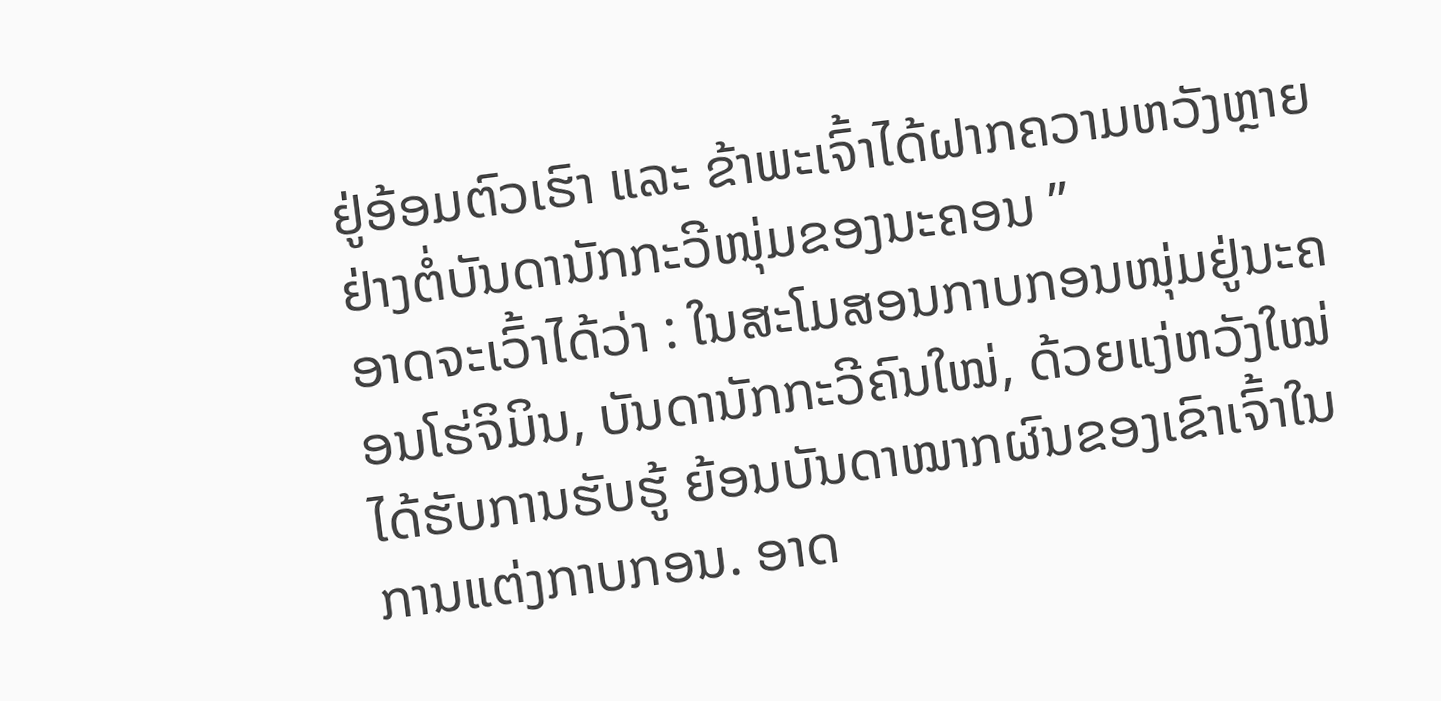ຢູ່ອ້ອມຕົວເຮົາ ແລະ ຂ້າພະເຈົ້າໄດ້ຝາກຄວາມຫວັງຫຼາຍຢ່າງຕໍ່ບັນດານັກກະວີໜຸ່ມຂອງນະຄອນ ”
ອາດຈະເວົ້າໄດ້ວ່າ : ໃນສະໂມສອນກາບກອນໜຸ່ມຢູ່ນະຄອນໂຮ່ຈິມິນ, ບັນດານັກກະວີຄົນໃໝ່, ດ້ວຍແງ່ຫວັງໃໝ່ ໄດ້ຮັບການຮັບຮູ້ ຍ້ອນບັນດາໝາກຜົນຂອງເຂົາເຈົ້າໃນການແຕ່ງກາບກອນ. ອາດ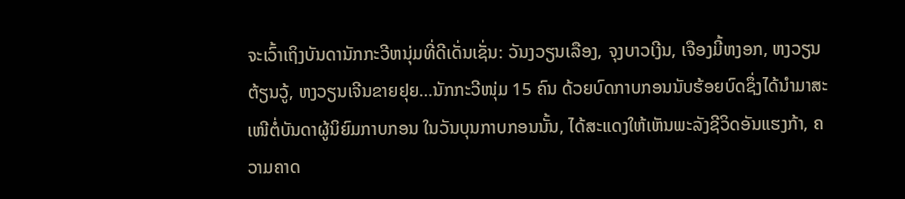ຈະເວົ້າເຖິງບັນດານັກກະວີຫນຸ່ມທີ່ດີເດັ່ນເຊັ່ນ: ວັນງວຽນເລືອງ, ຈຸງບາວເງີນ, ເຈືອງມີ້ຫງອກ, ຫງວຽນຕ້ຽນວູ້, ຫງວຽນເຈີນຂາຍຢຸຍ…ນັກກະວີໜຸ່ມ 15 ຄົນ ດ້ວຍບົດກາບກອນນັບຮ້ອຍບົດຊຶ່ງໄດ້ນຳມາສະເໜີຕໍ່ບັນດາຜູ້ນິຍົມກາບກອນ ໃນວັນບຸນກາບກອນນັ້ນ, ໄດ້ສະແດງໃຫ້ເຫັນພະລັງຊີວິດອັນແຮງກ້າ, ຄວາມຄາດ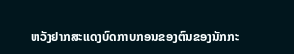ຫວັງຢາກສະແດງບົດກາບກອນຂອງຕົນຂອງນັກກະ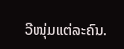ວີໜຸ່ມແຕ່ລະຄົນ.